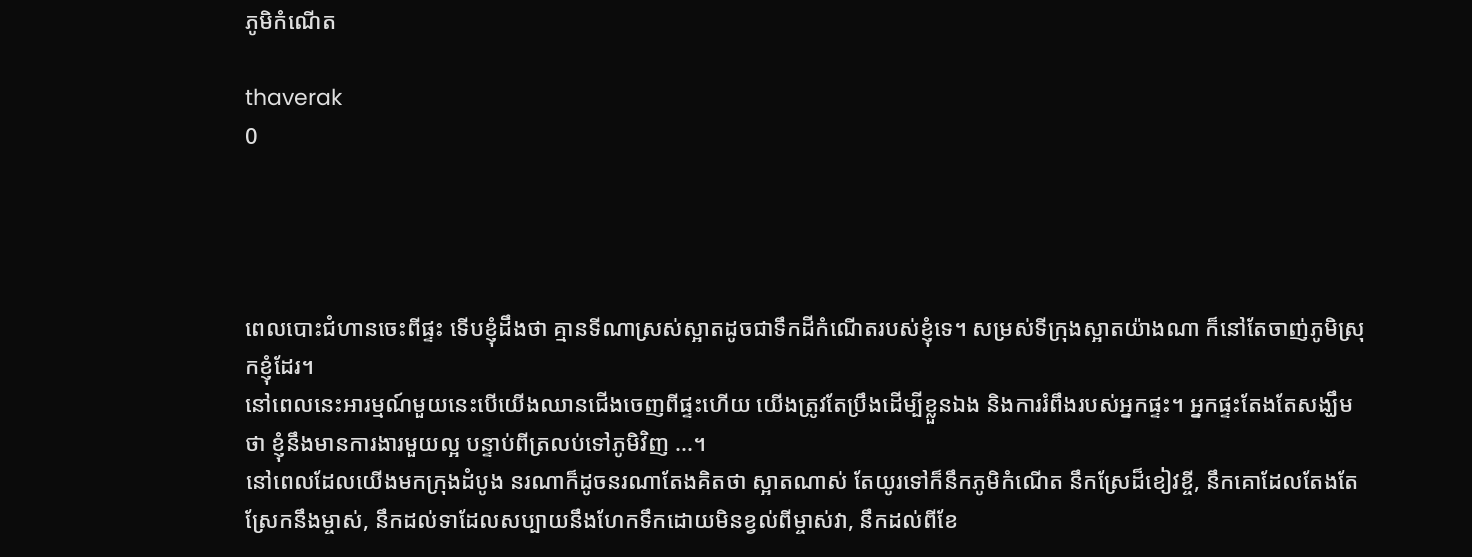ភូមិកំណើត

thaverak
0




ពេលបោះជំហានចេះពីផ្ទះ ទើបខ្ញុំដឹងថា គ្មានទីណាស្រស់ស្អាតដូចជាទឹកដីកំណើតរបស់ខ្ញុំទេ។ សម្រស់ទីក្រុងស្អាតយ៉ាងណា ក៏នៅតែចាញ់ភូមិស្រុកខ្ញុំដែរ។
នៅពេលនេះអារម្មណ៍មួយនេះបើយើងឈានជើងចេញពីផ្ទះហើយ យើងត្រូវតែប្រឹងដើម្បីខ្លួនឯង និងការរំពឹងរបស់អ្នកផ្ទះ។ អ្នកផ្ទះតែងតែសង្ឃឹមថា ខ្ញុំនឹងមានការងារមួយល្អ បន្ទាប់ពីត្រលប់ទៅភូមិវិញ ...។
នៅពេលដែលយើងមកក្រុងដំបូង នរណាក៏ដូចនរណាតែងគិតថា ស្អាតណាស់ តែយូរទៅក៏នឹកភូមិកំណើត នឹកស្រែដ៏ខៀវខ្ចី, នឹកគោដែលតែងតែស្រែកនឹងម្ចាស់, នឹកដល់ទាដែលសប្បាយនឹងហែកទឹកដោយមិនខ្វល់ពីម្ចាស់វា, នឹកដល់ពីខែ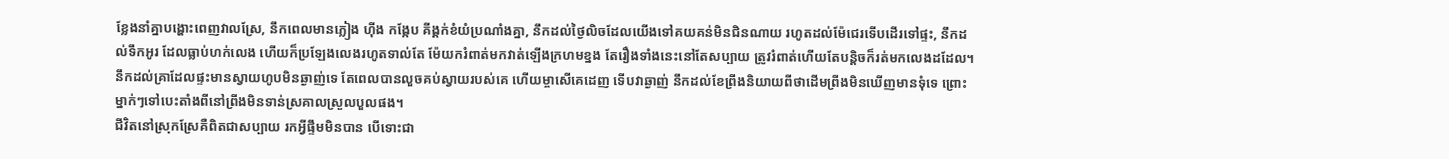ខ្លែងនាំគ្នាបង្ហោះពេញវាលស្រែ, នឹកពេលមានភ្លៀង ហុីង កង្កែប គីង្គក់ខំយំប្រណាំងគ្នា, នឹកដល់ថ្ងៃលិចដែលយើងទៅគយគន់មិនជិនណាយ រហូតដល់ម៉ែជេរទើបដើរទៅផ្ទះ, នឹកដល់ទឹកអូរ ដែលធ្លាប់ហក់លេង ហើយក៏ប្រឡែងលេងរហូតទាល់តែ ម៉ែយករំពាត់មកវាត់ឡើងក្រហមខ្នង តែរឿងទាំងនេះនៅតែសប្បាយ ត្រូវរំពាត់ហើយតែបន្តិចក៏រត់មកលេងដដែល។ នឹកដល់គ្រាដែលផ្ទះមានស្វាយហូបមិនឆ្ងាញ់ទេ តែពេលបានលួចគប់ស្វាយរបស់គេ ហើយម្ចាសើគេដេញ ទើបវាឆ្ងាញ់ នឹកដល់ខែព្រីងនិយាយពីថាដើមព្រីងមិនឃើញមានទុំទេ ព្រោះម្នាក់ៗទៅបេះតាំងពីនៅព្រីងមិនទាន់ស្រគាលស្រួលបួលផង។
ជីវិតនៅស្រុកស្រែគឺពិតជាសប្បាយ រកអ្វីផ្ទឹមមិនបាន បើទោះជា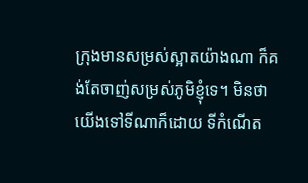ក្រុងមានសម្រស់ស្អាតយ៉ាងណា ក៏គង់តែចាញ់សម្រស់ភូមិខ្ញុំទេ។ មិនថាយើងទៅទីណាក៏ដោយ ទីកំណើត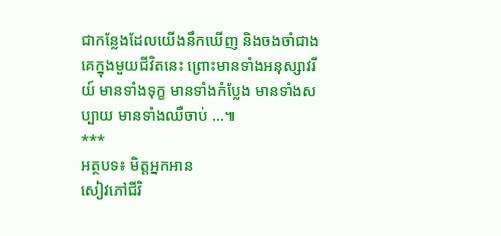ជាកន្លែងដែលយើងនឹកឃើញ និងចងចាំជាងគេក្នុងមួយជីវិតនេះ ព្រោះមានទាំងអនុស្សាវរីយ៍ មានទាំងទុក្ខ មានទាំងកំប្លែង មានទាំងសប្បាយ មានទាំងឈឺចាប់ ...៕
***
អត្ថបទ៖ មិត្តអ្នកអាន
សៀវភៅជីវិ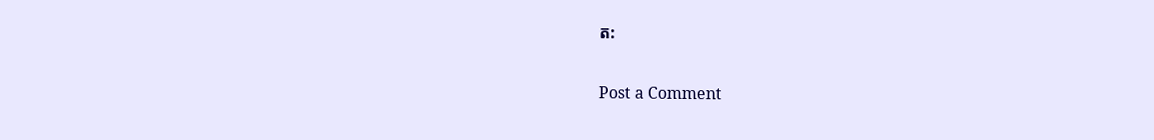ត:

Post a Comment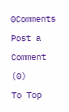0Comments
Post a Comment (0)
To Top